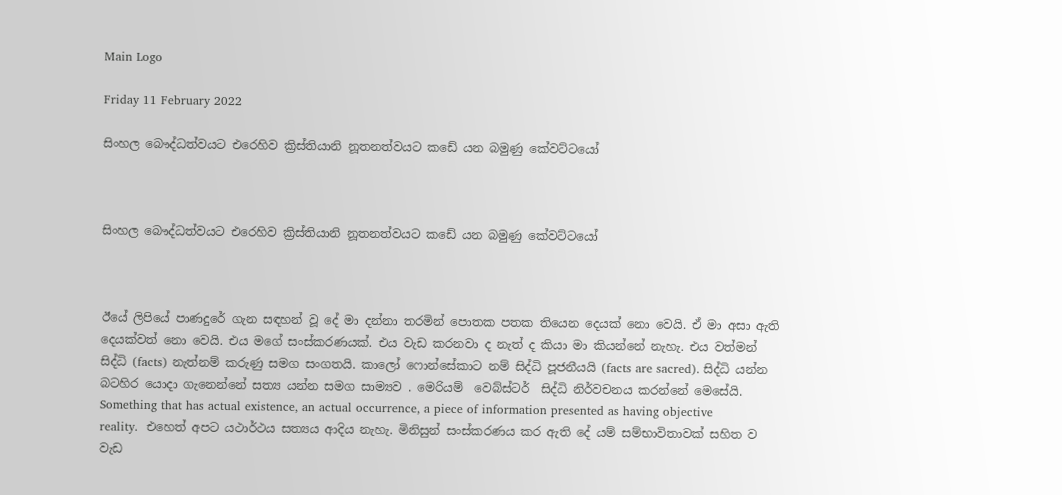Main Logo

Friday 11 February 2022

සිංහල බෞද්ධත්වයට එරෙහිව ක්‍රිස්තියානි නූතනත්වයට කඩේ යන බමුණු කේවට්ටයෝ



සිංහල බෞද්ධත්වයට එරෙහිව ක්‍රිස්තියානි නූතනත්වයට කඩේ යන බමුණු කේවට්ටයෝ



ඊයේ ලිපියේ පාණදුරේ ගැන සඳහන් වූ දේ මා දන්නා තරමින් පොතක පතක තියෙන දෙයක් නො වෙයි. ඒ මා අසා ඇති දෙයක්වත් නො වෙයි. එය මගේ සංස්කරණයක්. එය වැඩ කරනවා ද නැත් ද කියා මා කියන්නේ නැහැ. එය වත්මන් සිද්ධි (facts) නැත්නම් කරුණු සමග සංගතයි. කාලෝ ෆොන්සේකාට නම් සිද්ධි පූජනීයයි (facts are sacred). සිද්ධි යන්න බටහිර යොදා ගැනෙන්නේ සත්‍ය යන්න සමග සාම්‍යව . මෙරියම්  වෙබ්ස්ටර්  සිද්ධි නිර්වචනය කරන්නේ මෙසේයි.  Something that has actual existence, an actual occurrence, a piece of information presented as having objective reality.  එහෙත් අපට යථාර්ථය සත්‍යය ආදිය නැහැ. මිනිසුන් සංස්කරණය කර ඇති දේ යම් සම්භාවිතාවක් සහිත ව වැඩ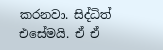කරනවා. සිද්ධිත් එසේමයි. ඒ ඒ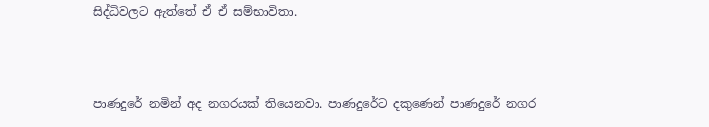සිද්ධිවලට ඇත්තේ ඒ ඒ සම්භාවිතා.



පාණදුරේ නමින් අද නගරයක් තියෙනවා. පාණදුරේට දකුණෙන් පාණදුරේ නගර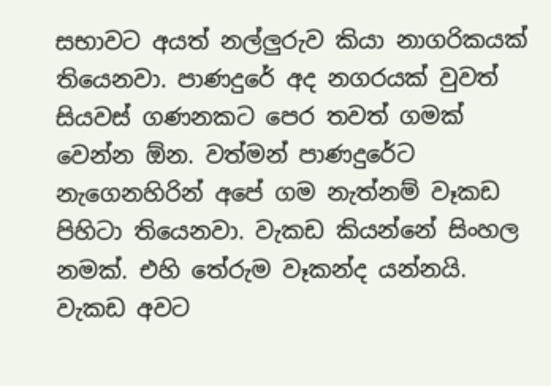සභාවට අයත් නල්ලුරුව කියා නාගරිකයක් තියෙනවා. පාණදුරේ අද නගරයක් වුවත් සියවස් ගණනකට පෙර තවත් ගමක් වෙන්න ඕන. වත්මන් පාණදුරේට නැගෙනහිරින් අපේ ගම නැත්නම් වෑකඩ පිහිටා තියෙනවා. වැකඩ කියන්නේ සිංහල නමක්. එහි තේරුම වෑකන්ද යන්නයි. වැකඩ අවට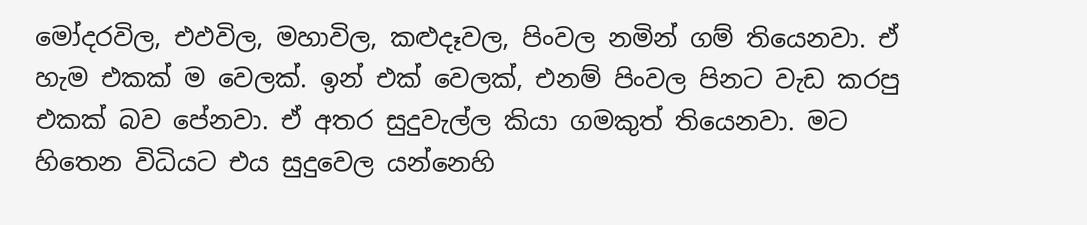මෝදරවිල, එඵවිල, මහාවිල, කළුදෑවල, පිංවල නමින් ගම් තියෙනවා. ඒ හැම එකක් ම වෙලක්. ඉන් එක් වෙලක්, එනම් පිංවල පිනට වැඩ කරපු එකක් බව පේනවා. ඒ අතර සුදුවැල්ල කියා ගමකුත් තියෙනවා. මට හිතෙන විධියට එය සුදුවෙල යන්නෙහි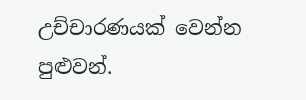උච්චාරණයක් වෙන්න පුළුවන්.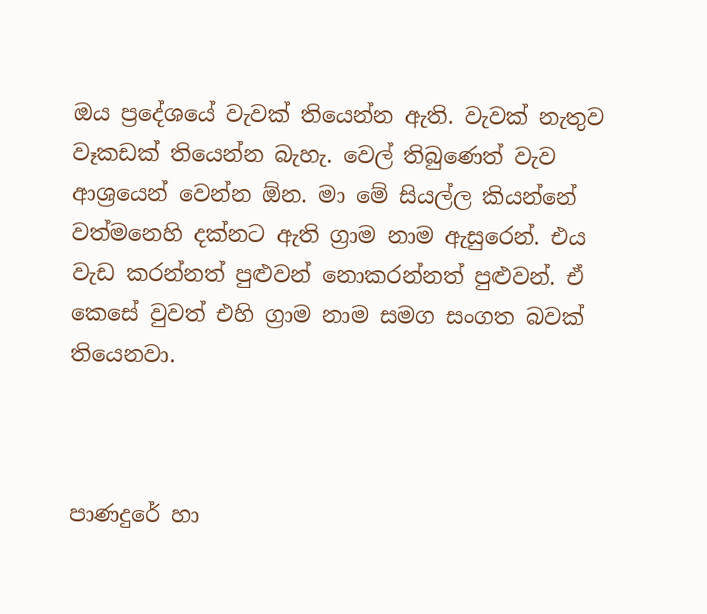ඔය ප්‍රදේශයේ වැවක් තියෙන්න ඇති. වැවක් නැතුව වෑකඩක් තියෙන්න බැහැ. වෙල් තිබුණෙත් වැව ආශ්‍රයෙන් වෙන්න ඕන. මා මේ සියල්ල කියන්නේ වත්මනෙහි දක්නට ඇති ග්‍රාම නාම ඇසුරෙන්. එය වැඩ කරන්නත් පුළුවන් නොකරන්නත් පුළුවන්. ඒ කෙසේ වුවත් එහි ග්‍රාම නාම සමග සංගත බවක් තියෙනවා.



පාණදුරේ හා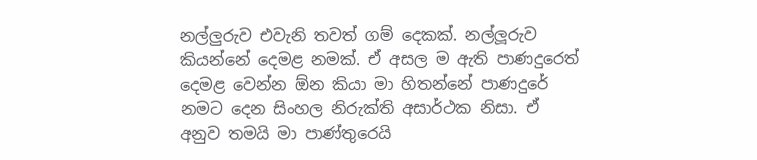නල්ලුරුව එවැනි තවත් ගම් දෙකක්. නල්ලූරුව කියන්නේ දෙමළ නමක්. ඒ අසල ම ඇති පාණදුරෙත් දෙමළ වෙන්න ඕන කියා මා හිතන්නේ පාණදුරේ නමට දෙන සිංහල නිරුක්ති අසාර්ථක නිසා. ඒ අනුව තමයි මා පාණ්තුරෙයි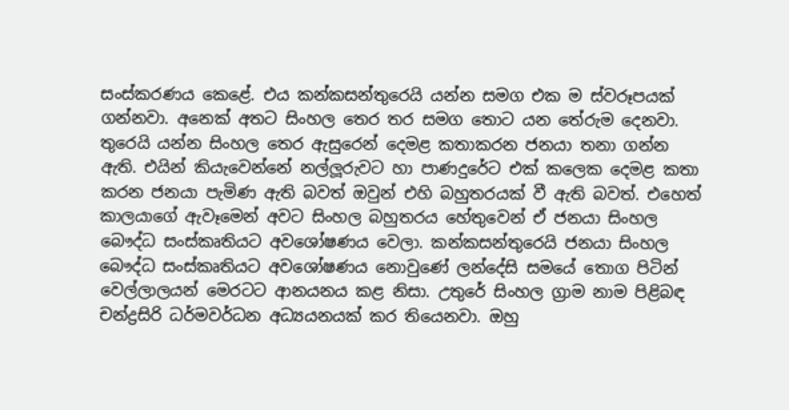සංස්කරණය කෙළේ. එය කන්කසන්තුරෙයි යන්න සමග එක ම ස්වරූපයක් ගන්නවා. අනෙක් අතට සිංහල තෙර තර සමග තොට යන තේරුම දෙනවා. තුරෙයි යන්න සිංහල තෙර ඇසුරෙන් දෙමළ කතාකරන ජනයා තනා ගන්න ඇති. එයින් කියැවෙන්නේ නල්ලූරුවට හා පාණදුරේට එක් කලෙක දෙමළ කතා කරන ජනයා පැමිණ ඇති බවත් ඔවුන් එහි බහුතරයක් වී ඇති බවත්. එහෙත් කාලයාගේ ඇවෑමෙන් අවට සිංහල බහුතරය හේතුවෙන් ඒ ජනයා සිංහල බෞද්ධ සංස්කෘතියට අවශෝෂණය වෙලා. කන්කසන්තුරෙයි ජනයා සිංහල බෞද්ධ සංස්කෘතියට අවශෝෂණය නොවුණේ ලන්දේසි සමයේ තොග පිටින් වෙල්ලාලයන් මෙරටට ආනයනය කළ නිසා. උතුරේ සිංහල ග්‍රාම නාම පිළිබඳ  චන්ද්‍රසිරි ධර්මවර්ධන අධ්‍යයනයක් කර තියෙනවා. ඔහු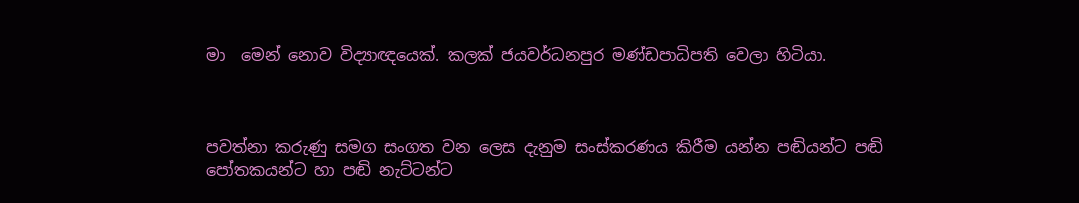මා  මෙන් නොව විද්‍යාඥයෙක්. කලක් ජයවර්ධනපුර මණ්ඩපාධිපති වෙලා හිටියා.



පවත්නා කරුණු සමග සංගත වන ලෙස දැනුම සංස්කරණය කිරීම යන්න පඬියන්ට පඬි පෝතකයන්ට හා පඬි නැට්ටන්ට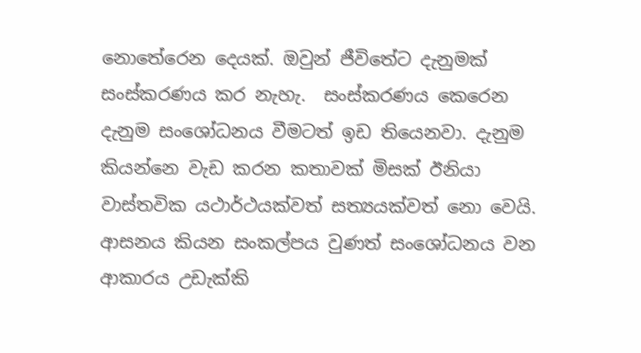නොතේරෙන දෙයක්. ඔවුන් ජීවිතේට දැනුමක් සංස්කරණය කර නැහැ.  සංස්කරණය කෙරෙන දැනුම සංශෝධනය වීමටත් ඉඩ තියෙනවා. දැනුම කියන්නෙ වැඩ කරන කතාවක් මිසක් ඊනියා වාස්තවික යථාර්ථයක්වත් සත්‍යයක්වත් නො වෙයි. ආසනය කියන සංකල්පය වුණත් සංශෝධනය වන ආකාරය උඩැක්කි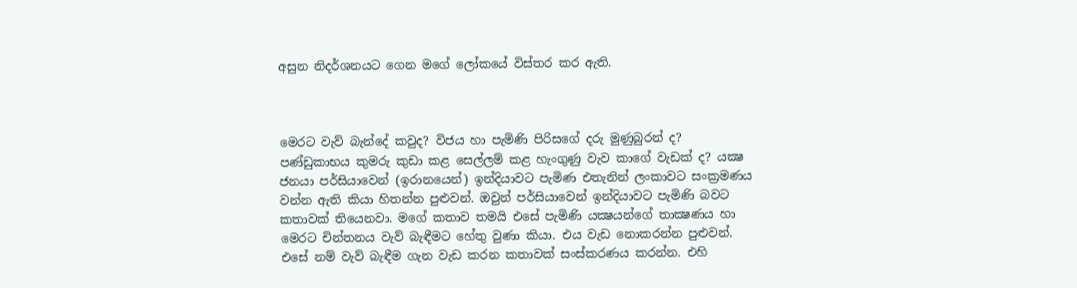අසුන නිදර්ශනයට ගෙන මගේ ලෝකයේ විස්තර කර ඇති.



මෙරට වැව් බැන්දේ කවුද? විජය හා පැමිණි පිරිසගේ දරු මුණුබුරන් ද? පණ්ඩුකාභය කුමරු කුඩා කළ සෙල්ලම් කළ හැංගුණු වැව කාගේ වැඩක් ද? යක්‍ෂ ජනයා පර්සියාවෙන් (ඉරානයෙන්) ඉන්දියාවට පැමිණ එතැනින් ලංකාවට සංක්‍රමණය වන්න ඇති කියා හිතන්න පුළුවන්. ඔවුන් පර්සියාවෙන් ඉන්දියාවට පැමිණි බවට කතාවක් තියෙනවා. මගේ කතාව තමයි එසේ පැමිණි යක්‍ෂයන්ගේ තාක්‍ෂණය හා මෙරට චින්තනය වැව් බැඳීමට හේතු වුණා කියා. එය වැඩ නොකරන්න පුළුවන්. එසේ නම් වැව් බැඳීම ගැන වැඩ කරන කතාවක් සංස්කරණය කරන්න. එහි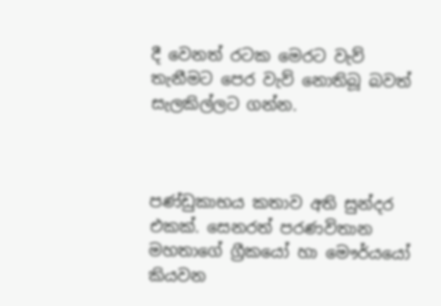දී වෙනත් රටක මෙරට වැව් තැනීමට පෙර වැව් නොතිබූ බවත් සැලකිල්ලට ගන්න.



පණ්ඩුකාභය කතාව අති සුන්දර එකක්. සෙනරත් පරණවිතාන මහතාගේ ග්‍රීකයෝ හා මෞර්යයෝ කියවන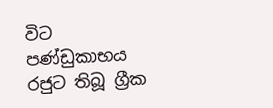විට පණ්ඩුකාභය රජුට තිබූ ග්‍රීක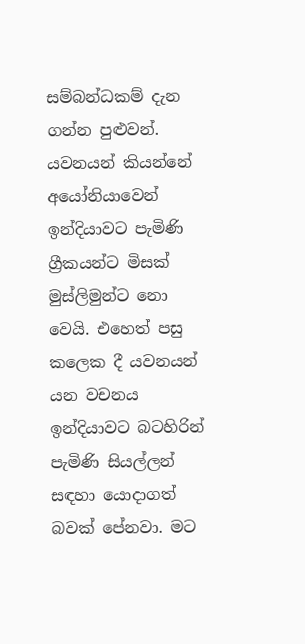සම්බන්ධකම් දැන ගන්න පුළුවන්. යවනයන් කියන්නේ අයෝනියාවෙන් ඉන්දියාවට පැමිණි ග්‍රීකයන්ට මිසක් මුස්ලිමුන්ට නො වෙයි. එහෙත් පසු කලෙක දී යවනයන් යන වචනය ඉන්දියාවට බටහිරින් පැමිණි සියල්ලන් සඳහා යොදාගත් බවක් පේනවා. මට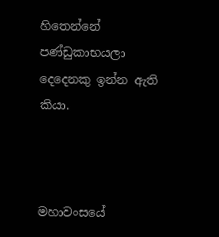හිතෙන්නේ පණ්ඩුකාභයලා දෙදෙනකු ඉන්න ඇති කියා.



මහාවංසයේ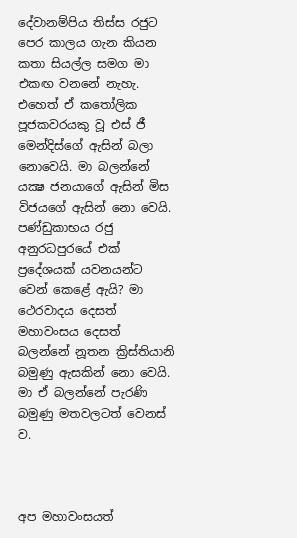දේවානම්පිය තිස්ස රජුට පෙර කාලය ගැන කියන කතා සියල්ල සමග මා එකඟ වනනේ නැහැ. එහෙත් ඒ කතෝලික පූජකවරයකු වූ එස් ජී මෙන්දිස්ගේ ඇසින් බලා නොවෙයි. මා බලන්නේ යක්‍ෂ ජනයාගේ ඇසින් මිස විජයගේ ඇසින් නො වෙයි. පණ්ඩුකාභය රජු අනුරධපුරයේ එක් ප්‍රදේශයක් යවනයන්ට වෙන් කෙළේ ඇයි? මා ථෙරවාදය දෙසත් මහාවංසය දෙසත් බලන්නේ නූතන ක්‍රිස්තියානි බමුණු ඇසකින් නො වෙයි. මා ඒ බලන්නේ පැරණි බමුණු මතවලටත් වෙනස් ව.



අප මහාවංසයත්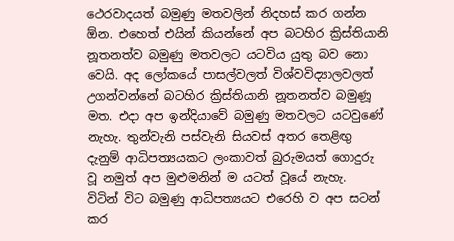ථෙරවාදයත් බමුණු මතවලින් නිදහස් කර ගන්න ඕන. එහෙත් එයින් කියන්නේ අප බටහිර ක්‍රිස්තියානි නූතනත්ව බමුණු මතවලට යටවිය යුතු බව නො වෙයි. අද ලෝකයේ පාසල්වලත් විශ්වවිද්‍යාලවලත් උගන්වන්නේ බටහිර ක්‍රිස්තියානි නූතනත්ව බමුණූ මත. එදා අප ඉන්දියාවේ බමුණු මතවලට යටවුණේ නැහැ. තුන්වැනි පස්වැනි සියවස් අතර තෙළිඟු දැනුම් ආධිපත්‍යයකට ලංකාවත් බුරුමයත් ගොදුරු වූ නමුත් අප මුළුමනින් ම යටත් වූයේ නැහැ.  විටින් විට බමුණු ආධිපත්‍යයට එරෙහි ව අප සටන් කර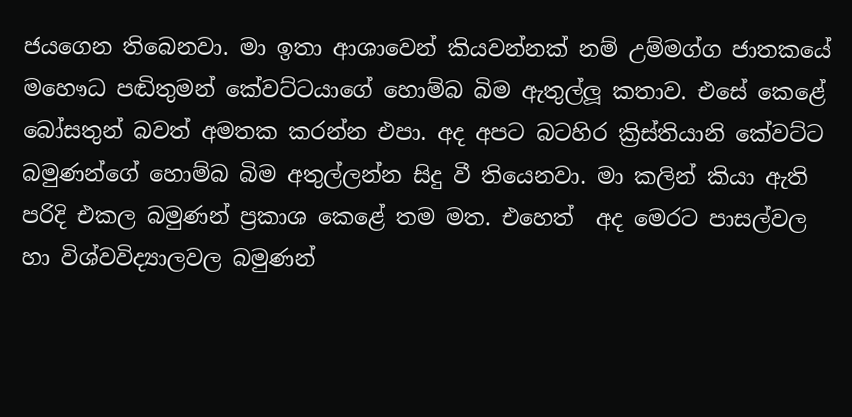ජයගෙන තිබෙනවා. මා ඉතා ආශාවෙන් කියවන්නක් නම් උම්මග්ග ජාතකයේ මහෞධ පඬිතුමන් කේවට්ටයාගේ හොම්බ බිම ඇතුල්ලූ කතාව. එසේ කෙළේ බෝසතුන් බවත් අමතක කරන්න එපා. අද අපට බටහිර ක්‍රිස්තියානි කේවට්ට බමුණන්ගේ හොම්බ බිම අතුල්ලන්න සිදු වී තියෙනවා. මා කලින් කියා ඇති පරිදි එකල බමුණන් ප්‍රකාශ කෙළේ තම මත. එහෙත්  අද මෙරට පාසල්වල හා විශ්වවිද්‍යාලවල බමුණන්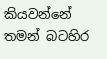කියවන්නේ තමන් බටහිර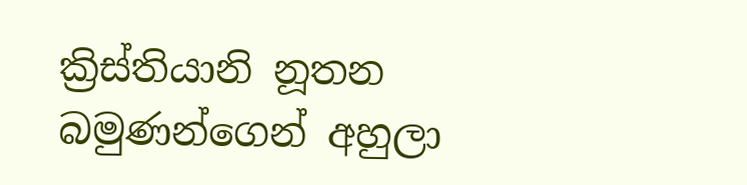ක්‍රිස්තියානි නූතන බමුණන්ගෙන් අහුලා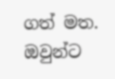ගත් මත. ඔවුන්ට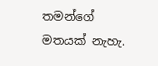තමන්ගේ මතයක් නැහැ.